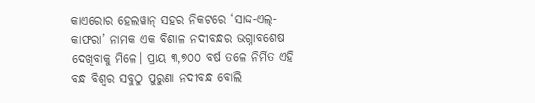କାଏରୋର ହେଲୱାନ୍ ସହର ନିକଟରେ ‘ସାଦ୍ଦ-ଏଲ୍-କାଫରା’ ନାମକ ଏକ ବିଶାଳ ନଦୀବନ୍ଧର ଭଗ୍ନାବଶେଷ ଦେଖିବାକୁ ମିଳେ। ପ୍ରାୟ ୩,୭୦୦ ବର୍ଷ ତଳେ ନିର୍ମିତ ଏହି ବନ୍ଧ ବିଶ୍ବର ସବୁଠୁ ପୁରୁଣା ନଦୀବନ୍ଧ ବୋଲି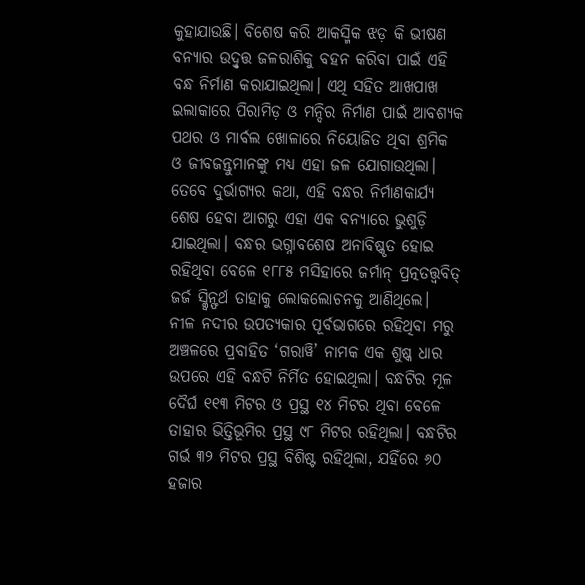କୁହାଯାଉଛି। ବିଶେଷ କରି ଆକସ୍ମିକ ଝଡ଼ କି ଭୀଷଣ ବନ୍ୟାର ଉଦ୍ବୃତ୍ତ ଜଳରାଶିକୁ ବହନ କରିବା ପାଇଁ ଏହି ବନ୍ଧ ନିର୍ମାଣ କରାଯାଇଥିଲା। ଏଥି ସହିତ ଆଖପାଖ ଇଲାକାରେ ପିରାମିଡ଼ ଓ ମନ୍ଦିର ନିର୍ମାଣ ପାଇଁ ଆବଶ୍ୟକ ପଥର ଓ ମାର୍ବଲ ଖୋଳାରେ ନିୟୋଜିତ ଥିବା ଶ୍ରମିକ ଓ ଜୀବଜନ୍ତୁମାନଙ୍କୁ ମଧ୍ୟ ଏହା ଜଳ ଯୋଗାଉଥିଲା। ତେବେ ଦୁର୍ଭାଗ୍ୟର କଥା, ଏହି ବନ୍ଧର ନିର୍ମାଣକାର୍ଯ୍ୟ ଶେଷ ହେବା ଆଗରୁ ଏହା ଏକ ବନ୍ୟାରେ ଭୁଶୁଡ଼ି ଯାଇଥିଲା। ବନ୍ଧର ଭଗ୍ନାବଶେଷ ଅନାବିଷ୍କୃତ ହୋଇ ରହିଥିବା ବେଳେ ୧୮୮୫ ମସିହାରେ ଜର୍ମାନ୍ ପ୍ରତ୍ନତତ୍ତ୍ବବିତ୍ ଜର୍ଜ ସ୍କ୍ବିନ୍ଫର୍ଥ ତାହାକୁ ଲୋକଲୋଚନକୁ ଆଣିଥିଲେ।
ନୀଳ ନଦୀର ଉପତ୍ୟକାର ପୂର୍ବଭାଗରେ ରହିଥିବା ମରୁ ଅଞ୍ଚଳରେ ପ୍ରବାହିତ ‘ଗରାୱି’ ନାମକ ଏକ ଶୁଷ୍କ ଧାର ଉପରେ ଏହି ବନ୍ଧଟି ନିର୍ମିତ ହୋଇଥିଲା। ବନ୍ଧଟିର ମୂଳ ଦୈର୍ଘ ୧୧୩ ମିଟର ଓ ପ୍ରସ୍ଥ ୧୪ ମିଟର ଥିବା ବେଳେ ତାହାର ଭିତ୍ତିଭୂମିର ପ୍ରସ୍ଥ ୯୮ ମିଟର ରହିଥିଲା। ବନ୍ଧଟିର ଗର୍ଭ ୩୨ ମିଟର ପ୍ରସ୍ଥ ବିଶିଷ୍ଟ ରହିଥିଲା, ଯହିଁରେ ୬୦ ହଜାର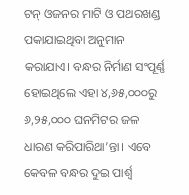ଟନ୍ ଓଜନର ମାଟି ଓ ପଥରଖଣ୍ଡ ପକାଯାଇଥିବା ଅନୁମାନ କରାଯାଏ। ବନ୍ଧର ନିର୍ମାଣ ସଂପୂର୍ଣ୍ଣ ହୋଇଥିଲେ ଏହା ୪,୬୫,୦୦୦ରୁ ୬,୨୫,୦୦୦ ଘନମିଟର ଜଳ ଧାରଣ କରିପାରିଥା’ନ୍ତା। ଏବେ କେବଳ ବନ୍ଧର ଦୁଇ ପାର୍ଶ୍ବ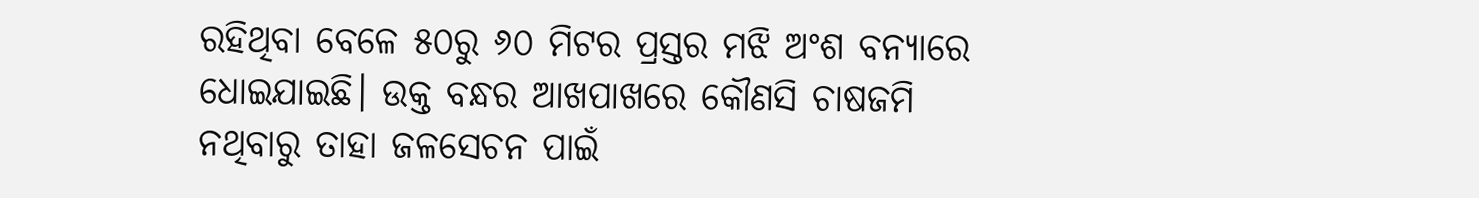ରହିଥିବା ବେଳେ ୫୦ରୁ ୬୦ ମିଟର ପ୍ରସ୍ତର ମଝି ଅଂଶ ବନ୍ୟାରେ ଧୋଇଯାଇଛି। ଉକ୍ତ ବନ୍ଧର ଆଖପାଖରେ କୌଣସି ଚାଷଜମି ନଥିବାରୁ ତାହା ଜଳସେଚନ ପାଇଁ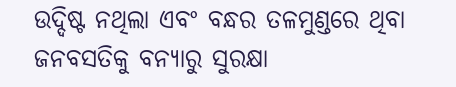ଉଦ୍ଦିଷ୍ଟ ନଥିଲା ଏବଂ ବନ୍ଧର ତଳମୁଣ୍ଡରେ ଥିବା ଜନବସତିକୁ ବନ୍ୟାରୁ ସୁରକ୍ଷା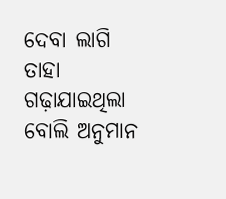ଦେବା ଲାଗି ତାହା ଗଢ଼ାଯାଇଥିଲା ବୋଲି ଅନୁମାନ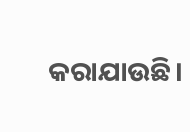କରାଯାଉଛି।